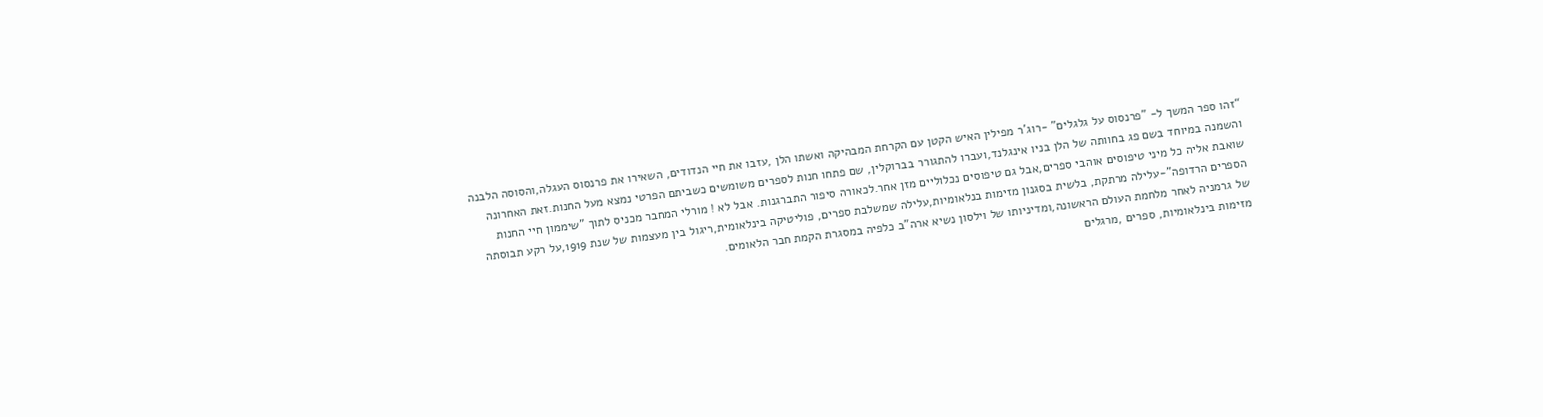“זהו ספר המשך ל- "פרנסוס על גלגלים" -רוג'ר מפילין האיש הקטן עם הקרחת המבהיקה ואשתו הלן ,עזבו את חיי הנדודים, השאירו את פרנסוס העגלה,והסוסה הלבנה והשמנה במיוחד בשם פג בחוותה של הלן בניו אינגלנד,ועברו להתגורר בברוקלין, שם פתחו חנות לספרים משומשים כשביתם הפרטי נמצא מעל החנות.זאת האחרונה שואבת אליה כל מיני טיפוסים אוהבי ספרים,אבל גם טיפוסים נכלוליים מזן אחר.לכאורה סיפור התברגנות. אבל לא ! מורלי המחבר מכניס לתוך "שיממון חיי החנות הספרים הרדופה"-עלילה מרתקת, בלשית בסגנון מזימות בנלאומיות,עלילה שמשלבת ספרים, פוליטיקה בינלאומית,ריגול בין מעצמות של שנת 1919,על רקע תבוסתה של גרמניה לאחר מלחמת העולם הראשונה,ומדיניותו של וילסון נשיא ארה"ב כלפיה במסגרת הקמת חבר הלאומים.
מזימות בינלאומיות, ספרים ,מרגלים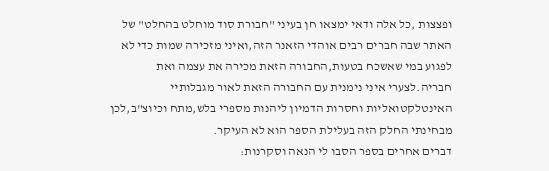ופצצות ,כל אלה ודאי ימצאו חן בעיני "חבורת סוד מוחלט בהחלט" של האתר שבה חברים רבים אוהדי הזאנר הזה,ואיני מזכירה שמות כדי לא לפגוע במי שאשכח בטעות,החבורה הזאת מכירה את עצמה ואת חבריה.לצערי איני נימנית עם החבורה הזאת לאור מגבלותיי האינטלקטואליות וחסרות הדמיון ליהנות מספרי בלש,מתח וכיוצ"ב,לכן מבחינתי החלק הזה בעלילת הספר הוא לא העיקר.
דברים אחרים בספר הסבו לי הנאה וסקרנות: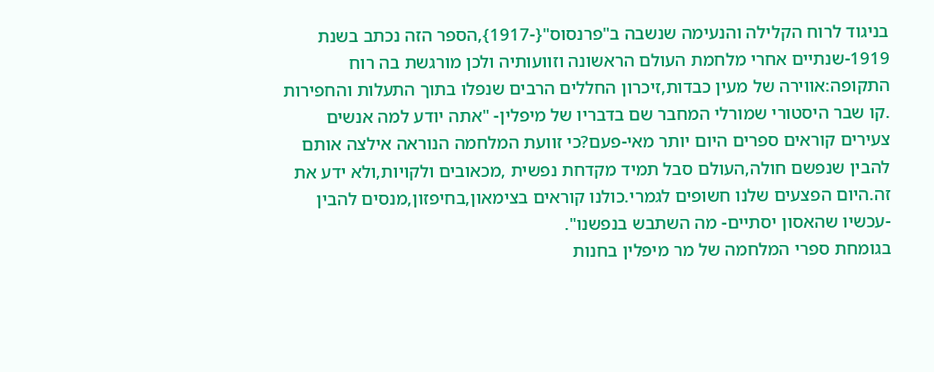בניגוד לרוח הקלילה והנעימה שנשבה ב"פרנסוס"{-1917},הספר הזה נכתב בשנת 1919-שנתיים אחרי מלחמת העולם הראשונה וזוועותיה ולכן מורגשת בה רוח התקופה:אווירה של מעין כבדות,זיכרון החללים הרבים שנפלו בתוך התעלות והחפירות .קו שבר היסטורי שמורלי המחבר שם בדבריו של מיפלין- "אתה יודע למה אנשים צעירים קוראים ספרים היום יותר מאי-פעם?כי זוועת המלחמה הנוראה אילצה אותם להבין שנפשם חולה,העולם סבל תמיד מקדחת נפשית ,מכאובים ולקויות,ולא ידע את זה.היום הפצעים שלנו חשופים לגמרי.כולנו קוראים בצימאון,בחיפזון,מנסים להבין -עכשיו שהאסון יסתיים- מה השתבש בנפשנו".
בגומחת ספרי המלחמה של מר מיפלין בחנות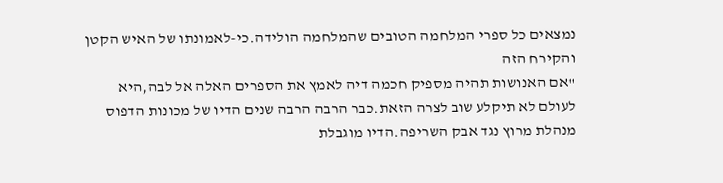נמצאים כל ספרי המלחמה הטובים שהמלחמה הולידה.כי-לאמונתו של האיש הקטן והקירח הזה
"אם האנושות תהיה מספיק חכמה דיה לאמץ את הספרים האלה אל לבה,היא לעולם לא תיקלע שוב לצרה הזאת.כבר הרבה הרבה שנים הדיו של מכונות הדפוס מנהלת מרוץ נגד אבק השריפה.הדיו מוגבלת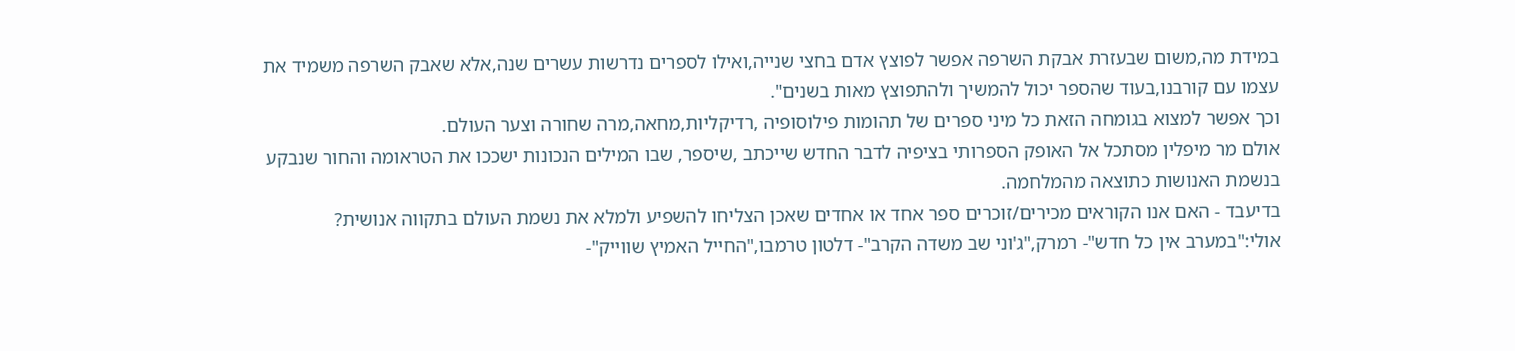במידת מה,משום שבעזרת אבקת השרפה אפשר לפוצץ אדם בחצי שנייה,ואילו לספרים נדרשות עשרים שנה,אלא שאבק השרפה משמיד את עצמו עם קורבנו,בעוד שהספר יכול להמשיך ולהתפוצץ מאות בשנים".
וכך אפשר למצוא בגומחה הזאת כל מיני ספרים של תהומות פילוסופיה ,רדיקליות,מחאה,מרה שחורה וצער העולם.
אולם מר מיפלין מסתכל אל האופק הספרותי בציפיה לדבר החדש שייכתב ,שיספר, שבו המילים הנכונות ישככו את הטראומה והחור שנבקע בנשמת האנושות כתוצאה מהמלחמה.
בדיעבד - האם אנו הקוראים מכירים/זוכרים ספר אחד או אחדים שאכן הצליחו להשפיע ולמלא את נשמת העולם בתקווה אנושית?
אולי:"במערב אין כל חדש"- רמרק,"ג'וני שב משדה הקרב"- דלטון טרמבו,"החייל האמיץ שווייק"-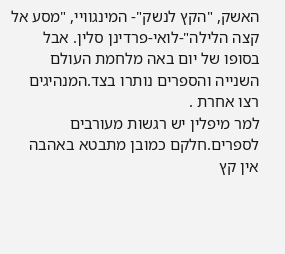האשק, "הקץ לנשק"- המינגוויי, "מסע אל קצה הלילה"-לואי-פרדינן סלין. אבל בסופו של יום באה מלחמת העולם השנייה והספרים נותרו בצד.המנהיגים רצו אחרת .
למר מיפלין יש רגשות מעורבים לספרים.חלקם כמובן מתבטא באהבה אין קץ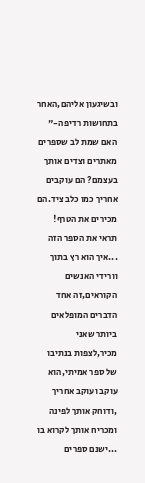ובשיגעון אליהם,האחר בתחושות רדיפה-" האם שמת לב שספרים מאתרים וצדים אותך בעצמם? הם עוקבים אחריך כמו כלב ציד.הם מכירים את הטרף! תראי את הספר הזה ...איך הוא רץ בתוך וורידי האנשים הקוראים,זה אחד הדברים המופלאים ביותר שאני מכיר,לצפות בנתיבו של ספר אמיתי,הוא עוקב ועוקב אחריך ,ודוחק אותך לפינה ומכריח אותך לקרוא בו ...ישנם ספרים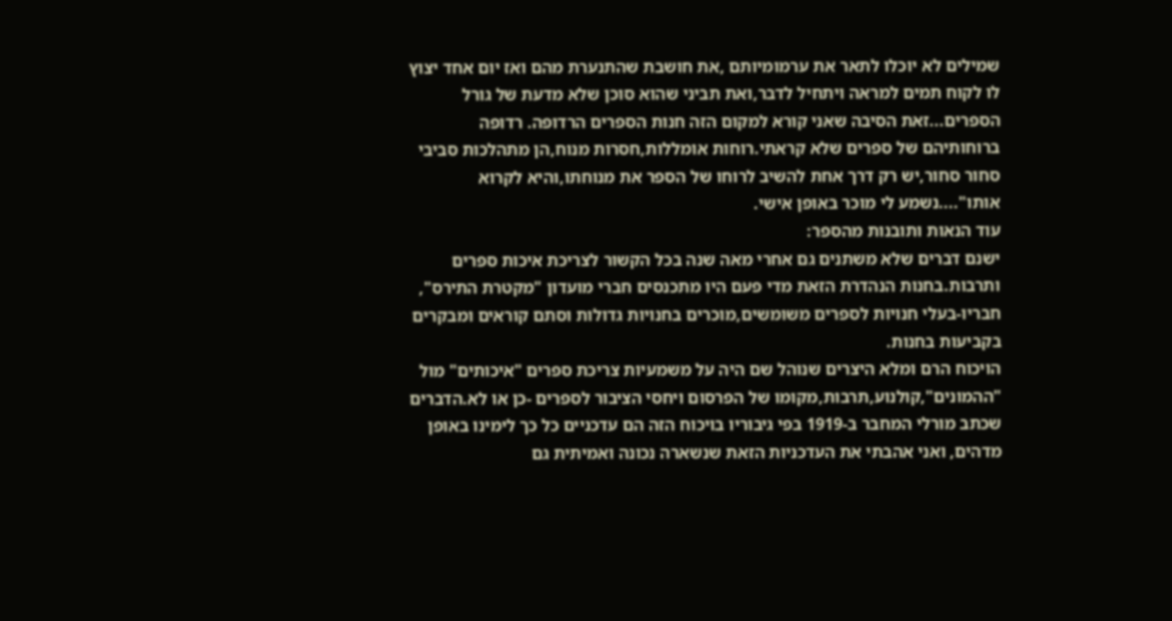שמילים לא יוכלו לתאר את ערמומיותם ,את חושבת שהתנערת מהם ואז יום אחד יצוץ לו לקוח תמים למראה ויתחיל לדבר,ואת תביני שהוא סוכן שלא מדעת של גורל הספרים...זאת הסיבה שאני קורא למקום הזה חנות הספרים הרדופה. רדופה ברוחותיהם של ספרים שלא קראתי.רוחות אומללות,חסרות מנוח,הן מתהלכות סביבי סחור סחור,יש רק דרך אחת להשיב לרוחו של הספר את מנוחתו,והיא לקרוא אותו"....נשמע לי מוכר באופן אישי.
עוד הנאות ותובנות מהספר:
ישנם דברים שלא משתנים גם אחרי מאה שנה בכל הקשור לצריכת איכות ספרים ותרבות.בחנות הנהדרת הזאת מדי פעם היו מתכנסים חברי מועדון "מקטרת התירס", חבריו-בעלי חנויות לספרים משומשים,מוכרים בחנויות גדולות וסתם קוראים ומבקרים בקביעות בחנות.
הויכוח הרם ומלא היצרים שנוהל שם היה על משמעיות צריכת ספרים "איכותים" מול "ההמונים",קולנוע,תרבות,מקומו של הפרסום ויחסי הציבור לספרים -כן או לא.הדברים שכתב מורלי המחבר ב-1919 בפי גיבוריו בויכוח הזה הם עדכניים כל כך לימינו באופן מדהים, ואני אהבתי את העדכניות הזאת שנשארה נכונה ואמיתית גם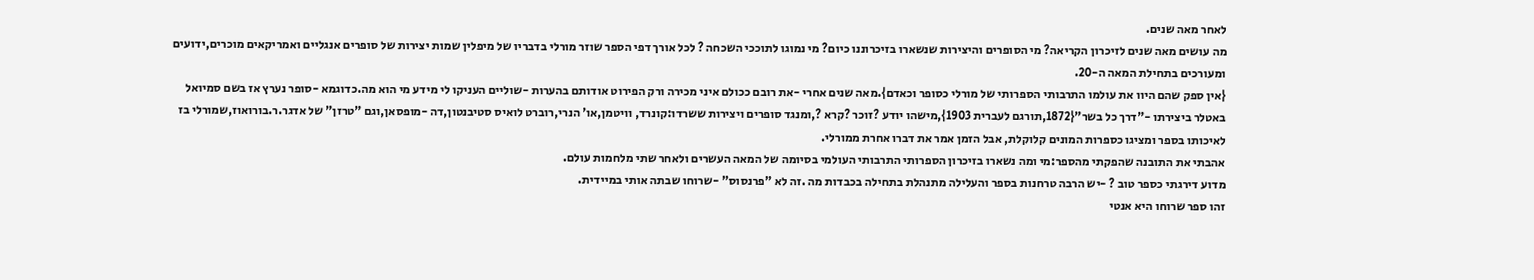לאחר מאה שנים.
מה עושים מאה שנים לזיכרון הקריאה? מי הסופרים והיצירות שנשארו בזיכרוננו כיום? מי נמוגו לתוככי השכחה ? לכל אורך דפי הספר שוזר מורלי בדבריו של מיפלין שמות יצירות של סופרים אנגליים ואמריקאים מוכרים,ידועים ומעורכים בתחילת המאה ה-20.
{אין ספק שהם היוו את עולמו התרבותי הספרותי של מורלי כסופר וכאדם}.מאה שנים אחרי -את רובם ככולם איני מכירה ורק הפירוט אודותם בהערות -שוליים העניקו לי מידע מי הוא מה.כדוגמא -סופר נערץ אז בשם סמיואל באטלר ביצירתו -"דרך כל בשר"{1872,תורגם לעברית 1903},מישהו יודע ?זוכר ?קרא ?,ומנגד סופרים ויצירות ששרדו:קונרד, וויטמן,או' הנרי,רוברט לואיס סטיבנטון,דה -מופסאן,וגם "טרזן" של אדגר.ר.בורואוז,שמורלי בז לאיכותו בספר ומציגו כספרות המונים קלוקלת, אבל הזמן אמר את דברו אחרת ממורלי.
אהבתי את התובנה שהפקתי מהספר:מי ומה נשארו בזיכרון הספרותי התרבותי העולמי בסיומה של המאה העשרים ולאחר שתי מלחמות עולם.
מדוע דירגתי כספר טוב ? -יש הרבה טרחנות בספר והעלילה מתנהלת בתחילה בכבדות מה .זה לא "פרנסוס" -שרוחו שבתה אותי במיידית.
זהו ספר שרוחו היא אנטי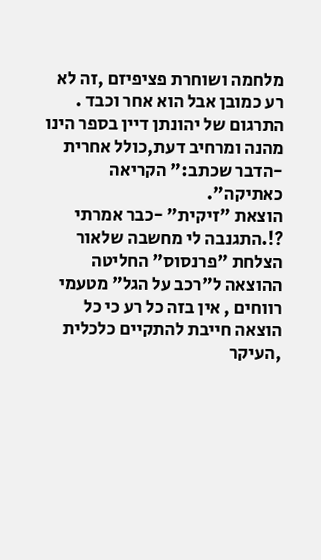מלחמה ושוחרת פציפיזם ,זה לא רע כמובן אבל הוא אחר וכבד .
התרגום של יהונתן דיין בספר הינו מהנה ומרחיב דעת,כולל אחרית -הדבר שכתב:" הקריאה כאתיקה".
הוצאת "זיקית" -כבר אמרתי ?!.התגנבה לי מחשבה שלאור הצלחת "פרנסוס" החליטה ההוצאה ל"רכב על הגל" מטעמי רווחים , אין בזה כל רע כי כל הוצאה חייבת להתקיים כלכלית ,העיקר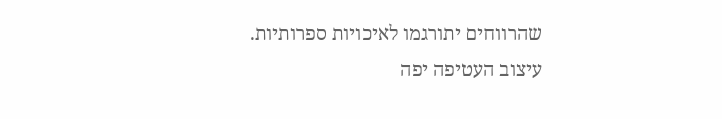שהרווחים יתורגמו לאיכויות ספרותיות.
עיצוב העטיפה יפה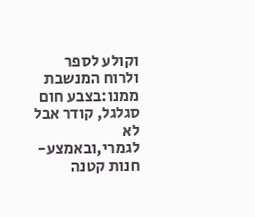וקולע לספר ולרוח המנשבת ממנו:בצבע חום סגלגל, קודר אבל לא לגמרי,ובאמצע- חנות קטנה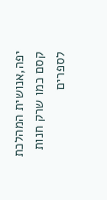יפה,אנושית המהלכת קסם כמו שרק חנות לספרים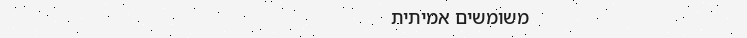משומשים אמיתית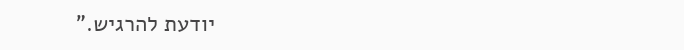יודעת להרגיש.”